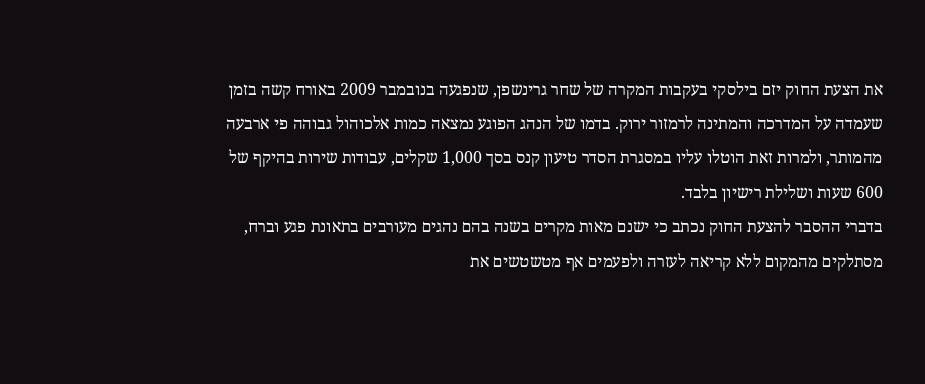את הצעת החוק יזם בילסקי בעקבות המקרה של שחר גרינשפן, שנפגעה בנובמבר 2009 באורח קשה בזמן שעמדה על המדרכה והמתינה לרמזור ירוק. בדמו של הנהג הפוגע נמצאה כמות אלכוהול גבוהה פי ארבעה מהמותר, ולמרות זאת הוטלו עליו במסגרת הסדר טיעון קנס בסך 1,000 שקלים, עבודות שירות בהיקף של 600 שעות ושלילת רישיון בלבד.
בדברי ההסבר להצעת החוק נכתב כי ישנם מאות מקרים בשנה בהם נהגים מעורבים בתאונת פגע וברח, מסתלקים מהמקום ללא קריאה לעזרה ולפעמים אף מטשטשים את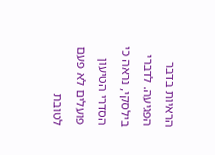הראיות בדבר הפגיעה. לדברי בילסקי, נראה כי הסדרי הטיעון פועלים לא פעם לטובת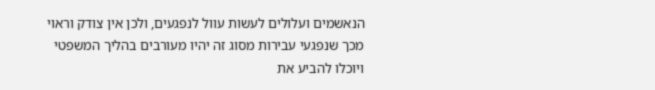הנאשמים ועלולים לעשות עוול לנפגעים, ולכן אין צודק וראוי מכך שנפגעי עבירות מסוג זה יהיו מעורבים בהליך המשפטי ויוכלו להביע את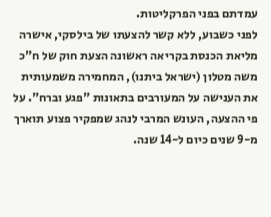עמדתם בפני הפרקליטות.
לפני כשבוע, ללא קשר להצעתו של בילסקי, אישרה מליאת הכנסת בקריאה ראשונה הצעת חוק של ח"כ משה מטלון (ישראל ביתנו), המחמירה משמעותית את הענישה על המעורבים בתאונות "פגע וברח". על פי ההצעה, העונש המרבי לנהג שמפקיר פצוע תוארך מ-9 שנים כיום ל-14 שנה.